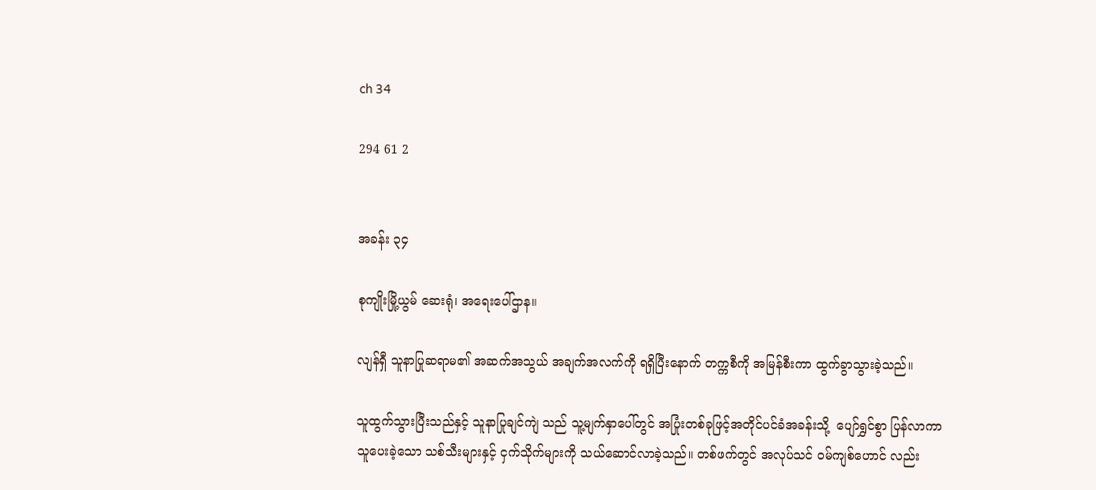ch 34

294 61 2


အခန်း ၃၄

စုကျိုးမြို့ယွမ် ဆေးရုံ၊ အရေးပေါ်ဌာန။

လျန်ရှီ သူနာပြုဆရာမ၏ အဆက်အသွယ် အချက်အလက်ကို ရရှိပြီးနောက် တက္ကစီကို အမြန်စီးကာ ထွက်ခွာသွားခဲ့သည်။

သူထွက်သွားပြီးသည်နှင့် သူနာပြုချင်ကျဲ သည် သူ့မျက်နှာပေါ်တွင် အပြုံးတစ်ခုဖြင့်အတိုင်ပင်ခံအခန်းသို့  ပျော်ရွှင်စွာ ပြန်လာကာ သူပေးခဲ့သော သစ်သီးများနှင့် ငှက်သိုက်များကို သယ်ဆောင်လာခဲ့သည်။ တစ်ဖက်တွင် အလုပ်သင် ဝမ်ကျစ်ဟောင် လည်း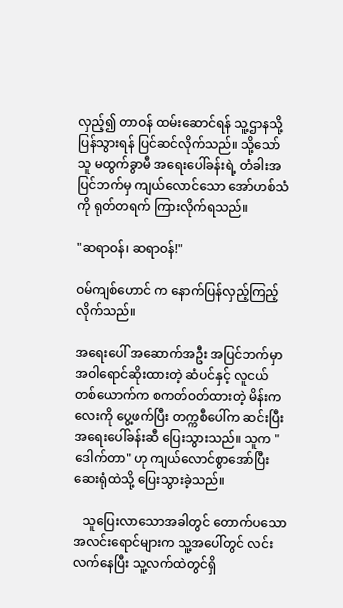လှည့်၍ တာဝန် ထမ်းဆောင်ရန် သူ့ဌာနသို့ ပြန်သွားရန် ပြင်ဆင်လိုက်သည်။ သို့သော် သူ မထွက်ခွာမီ အရေးပေါ်ခန်းရဲ့ တံခါးအပြင်ဘက်မှ ကျယ်လောင်သော အော်ဟစ်သံကို ရုတ်တရက် ကြားလိုက်ရသည်။

"ဆရာဝန်၊ ဆရာဝန်!"

ဝမ်ကျစ်ဟောင် က နောက်ပြန်လှည့်ကြည့်လိုက်သည်။

အရေးပေါ် အဆောက်အဦး အပြင်ဘက်မှာ အဝါရောင်ဆိုးထားတဲ့ ဆံပင်နှင့် လူငယ်တစ်ယောက်က စကတ်ဝတ်ထားတဲ့ မိန်းကလေးကို ပွေ့ဖက်ပြီး တက္ကစီပေါ်က ဆင်းပြီး အရေးပေါ်ခန်းဆီ ပြေးသွားသည်။ သူက "ဒေါက်တာ" ဟု ကျယ်လောင်စွာအော်ပြီး ဆေးရုံထဲသို့ ပြေးသွားခဲ့သည်။

   သူပြေးလာသောအခါတွင် တောက်ပသောအလင်းရောင်များက သူ့အပေါ်တွင် လင်းလက်နေပြီး သူ့လက်ထဲတွင်ရှိ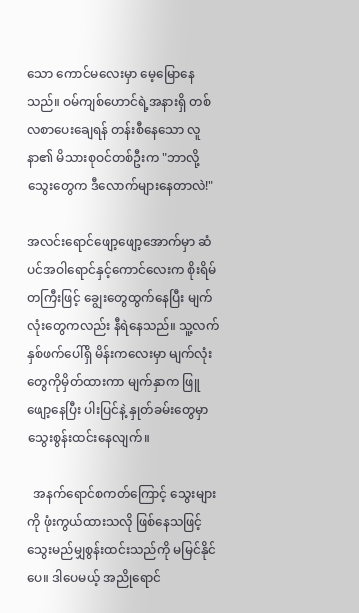သော ကောင်မလေးမှာ မေ့မြောနေသည်။ ဝမ်ကျစ်ဟောင်ရဲ့အနားရှိ တစ်လစာပေးချေရန် တန်းစီနေသော လူနာ၏ မိသားစုဝင်တစ်ဦးက "ဘာလို့ သွေးတွေက ဒီလောက်များနေတာလဲ!"

အလင်းရောင်ဖျော့ဖျော့အောက်မှာ ဆံပင်အဝါရောင်နှင့်ကောင်လေးက စိုးရိမ်တကြီးဖြင့် ချွေးတွေထွက်နေပြီး မျက်လုံးတွေကလည်း နီရဲနေသည်။ သူ့လက်နှစ်ဖက်ပေါ်ရှိ မိန်းကလေးမှာ မျက်လုံးတွေကိုမှိတ်ထားကာ မျက်နှာက ဖြူဖျော့နေပြီး ပါးပြင်နဲ့ နှုတ်ခမ်းတွေမှာ သွေးစွန်းထင်းနေလျက်။

  အနက်ရောင်စကတ်ကြောင့် သွေးများကို ဖုံးကွယ်ထားသလို ဖြစ်နေသဖြင့် သွေးမည်မျှစွန်းထင်းသည်ကို မမြင်နိုင်ပေ။ ဒါပေမယ့် အညိုရောင်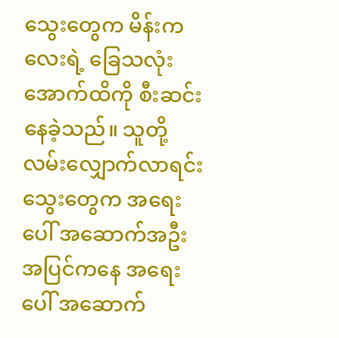သွေးတွေက မိန်းကလေးရဲ့ ခြေသလုံးအောက်ထိကို စီးဆင်းနေခဲ့သည်။ သူတို့ လမ်းလျှောက်လာရင်း သွေးတွေက အရေးပေါ် အဆောက်အဦးအပြင်ကနေ အရေးပေါ် အဆောက်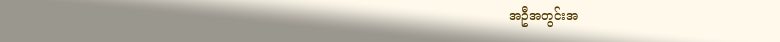အဦအတွင်းအ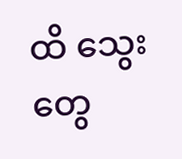ထိ သွေးတွေ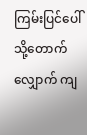ကြမ်းပြင်ပေါ်သို့တောက်လျှောက် ကျ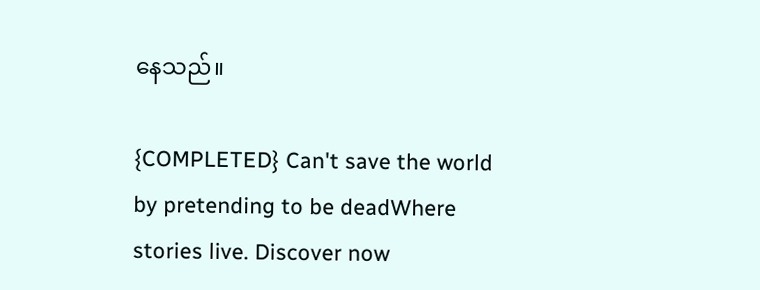နေသည်။

{COMPLETED} Can't save the world  by pretending to be deadWhere stories live. Discover now